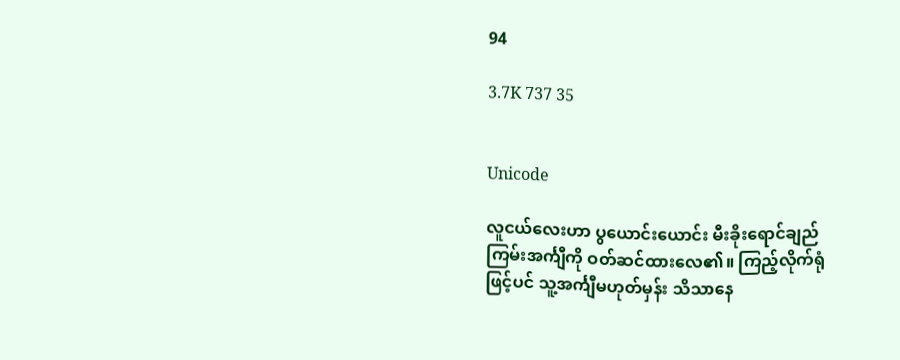94

3.7K 737 35


Unicode

လူငယ်လေးဟာ ပွယောင်းယောင်း မီးခိုးရောင်ချည်ကြမ်းအင်္ကျီကို ဝတ်ဆင်ထားလေ၏။ ကြည့်လိုက်ရုံဖြင့်ပင် သူ့အင်္ကျီမဟုတ်မှန်း သိသာနေ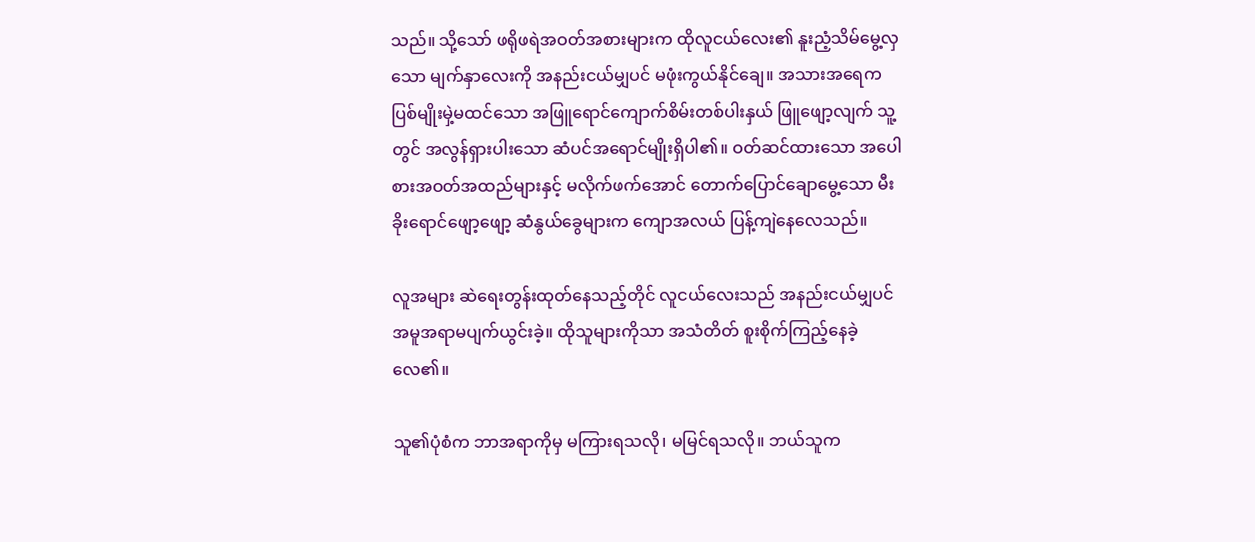သည်။ သို့သော် ဖရိုဖရဲအဝတ်အစားများက ထိုလူငယ်လေး၏ နူးညံ့သိမ်မွေ့လှသော မျက်နှာလေးကို အနည်းငယ်မျှပင် မဖုံးကွယ်နိုင်ချေ။ အသားအရေက ပြစ်မျိုးမှဲ့မထင်သော အဖြူရောင်ကျောက်စိမ်းတစ်ပါးနှယ် ဖြူဖျော့လျက် သူ့တွင် အလွန်ရှားပါးသော ဆံပင်အရောင်မျိုးရှိပါ၏။ ဝတ်ဆင်ထားသော အပေါစားအဝတ်အထည်များနှင့် မလိုက်ဖက်အောင် တောက်ပြောင်ချောမွေ့သော မီးခိုးရောင်ဖျော့ဖျော့ ဆံနွယ်ခွေများက ကျောအလယ် ပြန့်ကျဲနေလေသည်။

လူအများ ဆဲရေးတွန်းထုတ်နေသည့်တိုင် လူငယ်လေးသည် အနည်းငယ်မျှပင် အမူအရာမပျက်ယွင်းခဲ့။ ထိုသူများကိုသာ အသံတိတ် စူးစိုက်ကြည့်နေခဲ့လေ၏။

သူ၏ပုံစံက ဘာအရာကိုမှ မကြားရသလို၊ မမြင်ရသလို။ ဘယ်သူက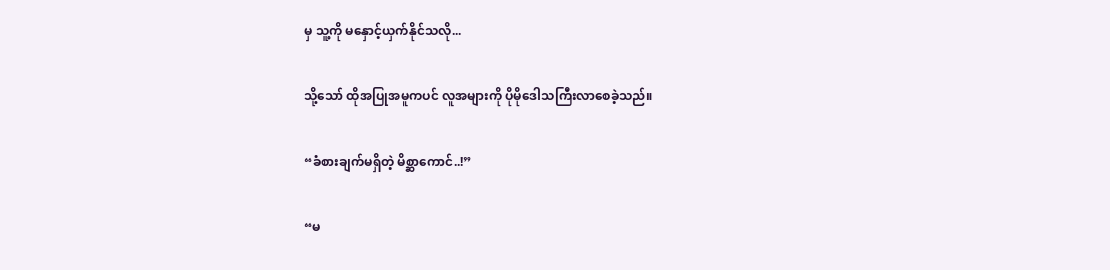မှ သူ့ကို မနှောင့်ယှက်နိုင်သလို...

သို့သော် ထိုအပြုအမူကပင် လူအများကို ပိုမိုဒေါသကြီးလာစေခဲ့သည်။

“ခံစားချက်မရှိတဲ့ မိစ္ဆာကောင်..!”

“မ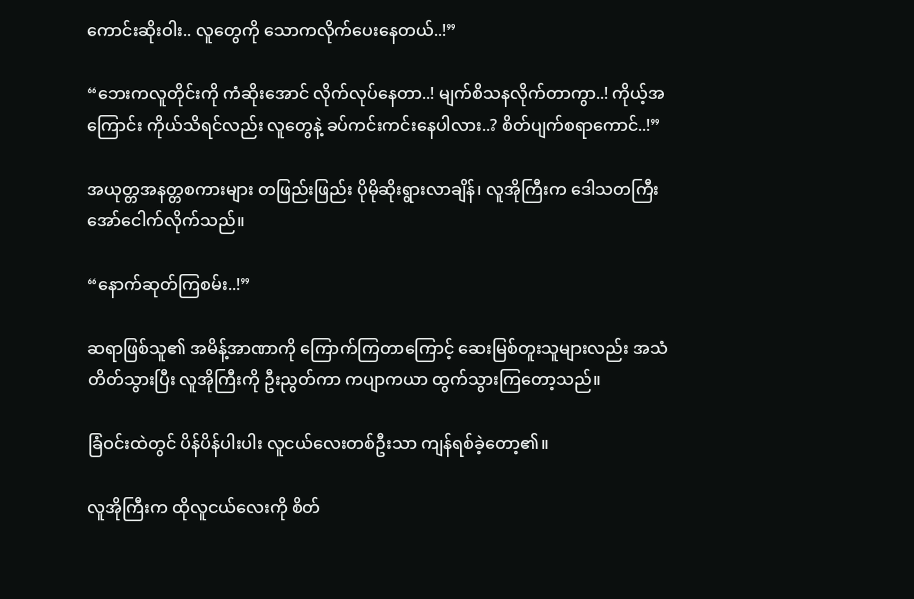ကောင်းဆိုးဝါး.. လူတွေကို သောကလိုက်ပေးနေတယ်..!”

“ဘေးကလူတိုင်းကို ကံဆိုးအောင် လိုက်လုပ်နေတာ..! မျက်စိသနလိုက်တာကွာ..! ကိုယ့်အကြောင်း ကိုယ်သိရင်လည်း လူတွေနဲ့ ခပ်ကင်းကင်းနေပါလား..? စိတ်ပျက်စရာကောင်..!”

အယုတ္တအနတ္တစကားများ တဖြည်းဖြည်း ပိုမိုဆိုးရွားလာချိန်၊ လူအိုကြီးက ဒေါသတကြီး အော်ငေါက်လိုက်သည်။

“နောက်ဆုတ်ကြစမ်း..!”

ဆရာဖြစ်သူ၏ အမိန့်အာဏာကို ကြောက်ကြတာကြောင့် ဆေးမြစ်တူးသူများလည်း အသံတိတ်သွားပြီး လူအိုကြီးကို ဦးညွတ်ကာ ကပျာကယာ ထွက်သွားကြတော့သည်။

ခြံဝင်းထဲတွင် ပိန်ပိန်ပါးပါး လူငယ်လေးတစ်ဦးသာ ကျန်ရစ်ခဲ့တော့၏။

လူအိုကြီးက ထိုလူငယ်လေးကို စိတ်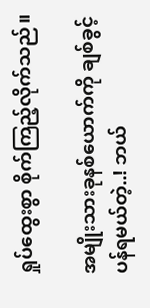ရှုပ်ထွေးစွာ စိုက်ကြည့်လိုက်သည်။

အမျိုးသားခုနစ်ယောက်ကို ချစ်ခွင့်ပန်ရမယ်တဲ့..! ဘယ်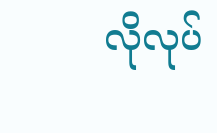လိုလုပ်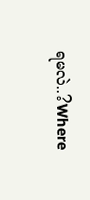ရမလဲ..?Where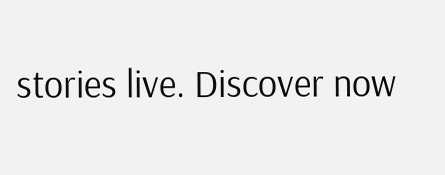stories live. Discover now